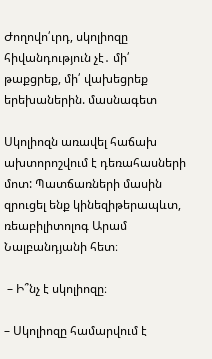Ժողովո՛ւրդ, սկոլիոզը հիվանդություն չէ․ մի՛ թաքցրեք, մի՛ վախեցրեք երեխաներին. մասնագետ

Սկոլիոզն առավել հաճախ ախտորոշվում է դեռահասների մոտ: Պատճառների մասին զրուցել ենք կինեզիթերապևտ, ռեաբիլիտոլոգ Արամ Նալբանդյանի հետ։

 – Ի՞նչ է սկոլիոզը։

– Սկոլիոզը համարվում է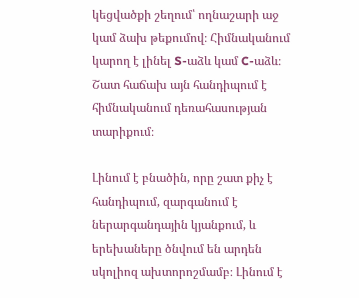կեցվածքի շեղում՝ ողնաշարի աջ կամ ձախ թեքումով։ Հիմնականում կարող է լինել S-աձև կամ C-աձև։ Շատ հաճախ այն հանդիպում է հիմնականում դեռահասության տարիքում։

Լինում է բնածին, որը շատ քիչ է հանդիպում, զարգանում է ներարգանդային կյանքում, և երեխաները ծնվում են արդեն սկոլիոզ ախտորոշմամբ։ Լինում է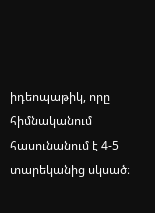իդեոպաթիկ, որը հիմնականում հասունանում է 4-5 տարեկանից սկսած։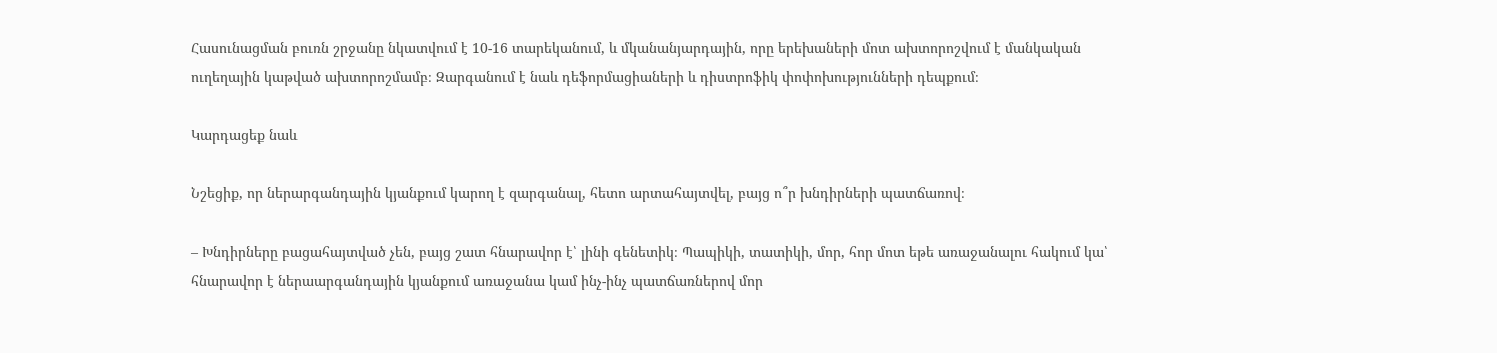Հասունացման բուռն շրջանը նկատվում է 10-16 տարեկանում, և մկանանյարդային, որը երեխաների մոտ ախտորոշվում է մանկական ուղեղային կաթված ախտորոշմամբ։ Զարգանում է նաև դեֆորմացիաների և դիստրոֆիկ փոփոխությունների դեպքում։

Կարդացեք նաև

Նշեցիք, որ ներարգանդային կյանքում կարող է զարգանալ, հետո արտահայտվել, բայց ո՞ր խնդիրների պատճառով։

– Խնդիրները բացահայտված չեն, բայց շատ հնարավոր է՝ լինի գենետիկ։ Պապիկի, տատիկի, մոր, հոր մոտ եթե առաջանալու հակում կա՝ հնարավոր է ներաարգանդային կյանքում առաջանա կամ ինչ-ինչ պատճառներով մոր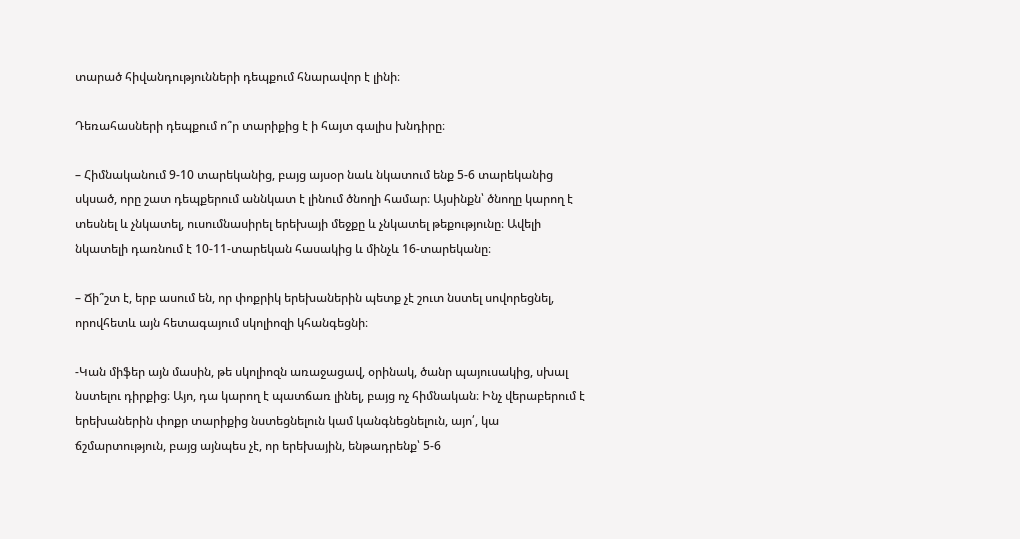տարած հիվանդությունների դեպքում հնարավոր է լինի։

Դեռահասների դեպքում ո՞ր տարիքից է ի հայտ գալիս խնդիրը։

– Հիմնականում 9-10 տարեկանից, բայց այսօր նաև նկատում ենք 5-6 տարեկանից սկսած, որը շատ դեպքերում աննկատ է լինում ծնողի համար։ Այսինքն՝ ծնողը կարող է տեսնել և չնկատել, ուսումնասիրել երեխայի մեջքը և չնկատել թեքությունը։ Ավելի նկատելի դառնում է 10-11-տարեկան հասակից և մինչև 16-տարեկանը։

– Ճի՞շտ է, երբ ասում են, որ փոքրիկ երեխաներին պետք չէ շուտ նստել սովորեցնել, որովհետև այն հետագայում սկոլիոզի կհանգեցնի։

-Կան միֆեր այն մասին, թե սկոլիոզն առաջացավ, օրինակ, ծանր պայուսակից, սխալ նստելու դիրքից։ Այո, դա կարող է պատճառ լինել, բայց ոչ հիմնական։ Ինչ վերաբերում է երեխաներին փոքր տարիքից նստեցնելուն կամ կանգնեցնելուն, այո՛, կա ճշմարտություն, բայց այնպես չէ, որ երեխային, ենթադրենք՝ 5-6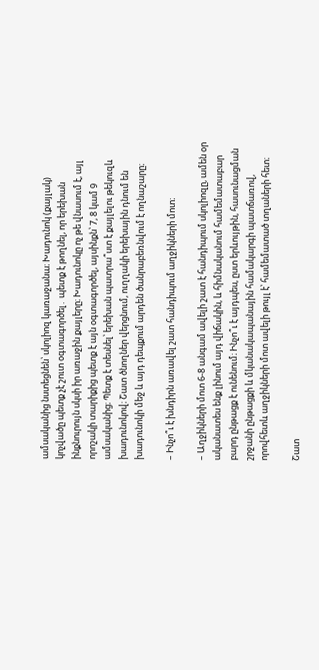ամսականից նստեցնեն՝ սկոլիոզ կառաջանա։ Խադունոկ (քայլակ) կոչվածը պետք չէ շուտ օգտագործել․ պետք է թողնել, որ երեխան ինքնուրույն սկսի իր առաջին քայլերը։ Խադունոկը ոչ թե վնասում է, այլ որոշակի տարիքից պետք է այն օգտագործել, այսինքն՝ 7, 8 կամ 9 ամսականից։ Պետք է տեսնել՝ երեխան պատրա՞ստ է քայլելու թեկուզև խադունոկով։ Շատ ծնողներ վերցնում, ուղղակի երեխային դնում են խադունոկի մեջ և այդ դեպքում արդեն ծանրաբեռնվում է ողնաշարը։

– Ինչո՞ւ է խնդիրն առավել շատ հանդիպում աղջիկների մոտ։

– Աղջիկների մոտ 6-8 անգամ ավելի շատ է հանդիպում սկոլիոզը, ամեն օր ականատես ենք լինում այդ վիճակին, և հիմնականում համեմատաբար բարդ ընթացք է ունենում։ Ինչո՞ւ է այդպես, ըստ երևույթին, հասունացման շրջանի ընթացքի և մկանակապանային համակարգի պատճառով, որովհետև աղջիկների մոտ ավելի թույլ է՝ համեմատած տղաների հետ։

Շատ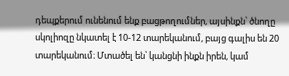դեպքերում ունենում ենք բացթողումներ, այսինքն՝ ծնողը սկոլիոզը նկատել է 10-12 տարեկանում, բայց գալիս են 20 տարեկանում։ Մտածել են՝ կանցնի ինքն իրեն, կամ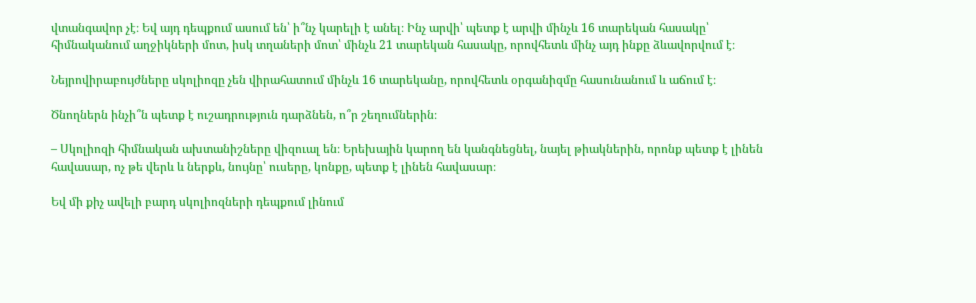վտանգավոր չէ։ Եվ այդ դեպքում ասում են՝ ի՞նչ կարելի է անել։ Ինչ արվի՝ պետք է արվի մինչև 16 տարեկան հասակը՝ հիմնականում աղջիկների մոտ, իսկ տղաների մոտ՝ մինչև 21 տարեկան հասակը, որովհետև մինչ այդ ինքը ձևավորվում է։

Նեյրովիրաբույժները սկոլիոզը չեն վիրահատում մինչև 16 տարեկանը, որովհետև օրգանիզմը հասունանում և աճում է։

Ծնողներն ինչի՞ն պետք է ուշադրություն դարձնեն, ո՞ր շեղումներին։

– Սկոլիոզի հիմնական ախտանիշները վիզուալ են։ Երեխային կարող են կանգնեցնել, նայել թիակներին, որոնք պետք է լինեն հավասար, ոչ թե վերև և ներքև, նույնը՝ ուսերը, կոնքը, պետք է լինեն հավասար։

Եվ մի քիչ ավելի բարդ սկոլիոզների դեպքում լինում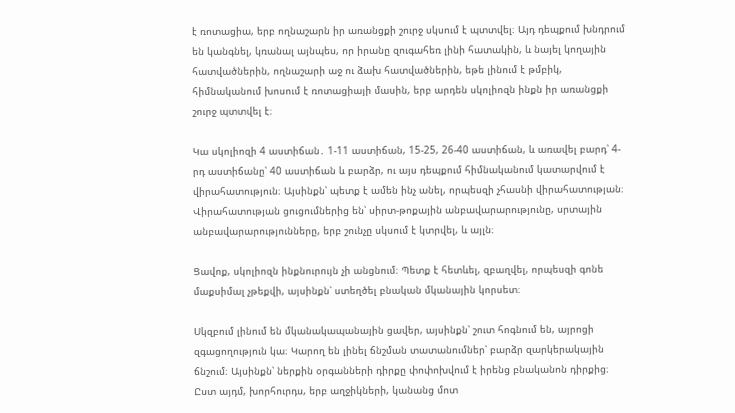է ռոտացիա, երբ ողնաշարն իր առանցքի շուրջ սկսում է պտտվել։ Այդ դեպքում խնդրում են կանգնել, կռանալ այնպես, որ իրանը զուգահեռ լինի հատակին, և նայել կողային հատվածներին, ողնաշարի աջ ու ձախ հատվածներին, եթե լինում է թմբիկ, հիմնականում խոսում է ռոտացիայի մասին, երբ արդեն սկոլիոզն ինքն իր առանցքի շուրջ պտտվել է։

Կա սկոլիոզի 4 աստիճան․ 1-11 աստիճան, 15-25, 26-40 աստիճան, և առավել բարդ՝ 4-րդ աստիճանը՝ 40 աստիճան և բարձր, ու այս դեպքում հիմնականում կատարվում է վիրահատություն։ Այսինքն՝ պետք է ամեն ինչ անել, որպեսզի չհասնի վիրահատության։ Վիրահատության ցուցումներից են՝ սիրտ-թոքային անբավարարությունը, սրտային անբավարարությունները, երբ շունչը սկսում է կտրվել, և այլն։

Ցավոք, սկոլիոզն ինքնուրույն չի անցնում։ Պետք է հետևել, զբաղվել, որպեսզի գոնե մաքսիմալ չթեքվի, այսինքն՝ ստեղծել բնական մկանային կորսետ։

Սկզբում լինում են մկանակապանային ցավեր, այսինքն՝ շուտ հոգնում են, այրոցի զգացողություն կա։ Կարող են լինել ճնշման տատանումներ՝ բարձր զարկերակային ճնշում։ Այսինքն՝ ներքին օրգանների դիրքը փոփոխվում է իրենց բնականոն դիրքից։ Ըստ այդմ, խորհուրդս, երբ աղջիկների, կանանց մոտ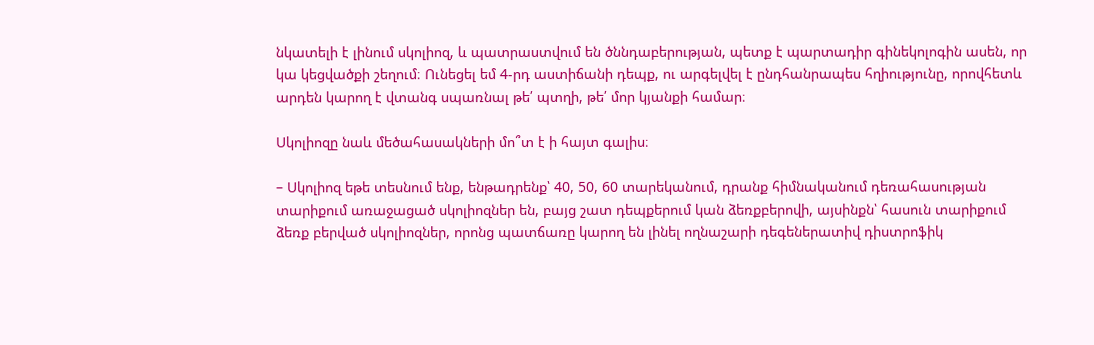նկատելի է լինում սկոլիոզ, և պատրաստվում են ծննդաբերության, պետք է պարտադիր գինեկոլոգին ասեն, որ կա կեցվածքի շեղում։ Ունեցել եմ 4-րդ աստիճանի դեպք, ու արգելվել է ընդհանրապես հղիությունը, որովհետև արդեն կարող է վտանգ սպառնալ թե՛ պտղի, թե՛ մոր կյանքի համար։

Սկոլիոզը նաև մեծահասակների մո՞տ է ի հայտ գալիս։

– Սկոլիոզ եթե տեսնում ենք, ենթադրենք՝ 40, 50, 60 տարեկանում, դրանք հիմնականում դեռահասության տարիքում առաջացած սկոլիոզներ են, բայց շատ դեպքերում կան ձեռքբերովի, այսինքն՝ հասուն տարիքում ձեռք բերված սկոլիոզներ, որոնց պատճառը կարող են լինել ողնաշարի դեգեներատիվ դիստրոֆիկ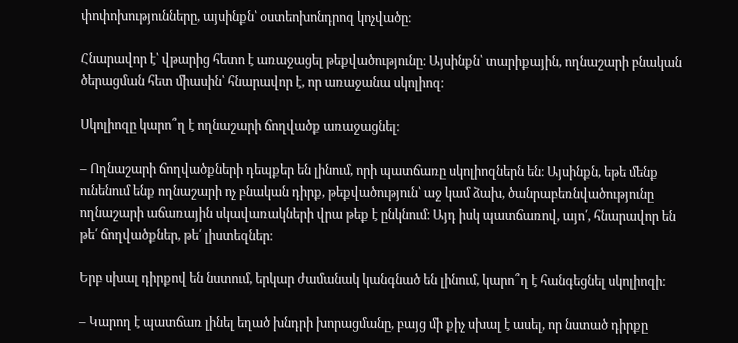փոփոխությունները, այսինքն՝ օստեոխոնդրոզ կոչվածը։

Հնարավոր է՝ վթարից հետո է առաջացել թեքվածությունը։ Այսինքն՝ տարիքային, ողնաշարի բնական ծերացման հետ միասին՝ հնարավոր է, որ առաջանա սկոլիոզ։

Սկոլիոզը կարո՞ղ է ողնաշարի ճողվածք առաջացնել։

– Ողնաշարի ճողվածքների դեպքեր են լինում, որի պատճառը սկոլիոզներն են։ Այսինքն, եթե մենք ունենում ենք ողնաշարի ոչ բնական դիրք, թեքվածություն՝ աջ կամ ձախ, ծանրաբեռնվածությունը ողնաշարի աճառային սկավառակների վրա թեք է ընկնում։ Այդ իսկ պատճառով, այո՛, հնարավոր են թե՛ ճողվածքներ, թե՛ լիստեզներ։

Երբ սխալ դիրքով են նստում, երկար ժամանակ կանգնած են լինում, կարո՞ղ է հանգեցնել սկոլիոզի։

– Կարող է պատճառ լինել եղած խնդրի խորացմանը, բայց մի քիչ սխալ է ասել, որ նստած դիրքը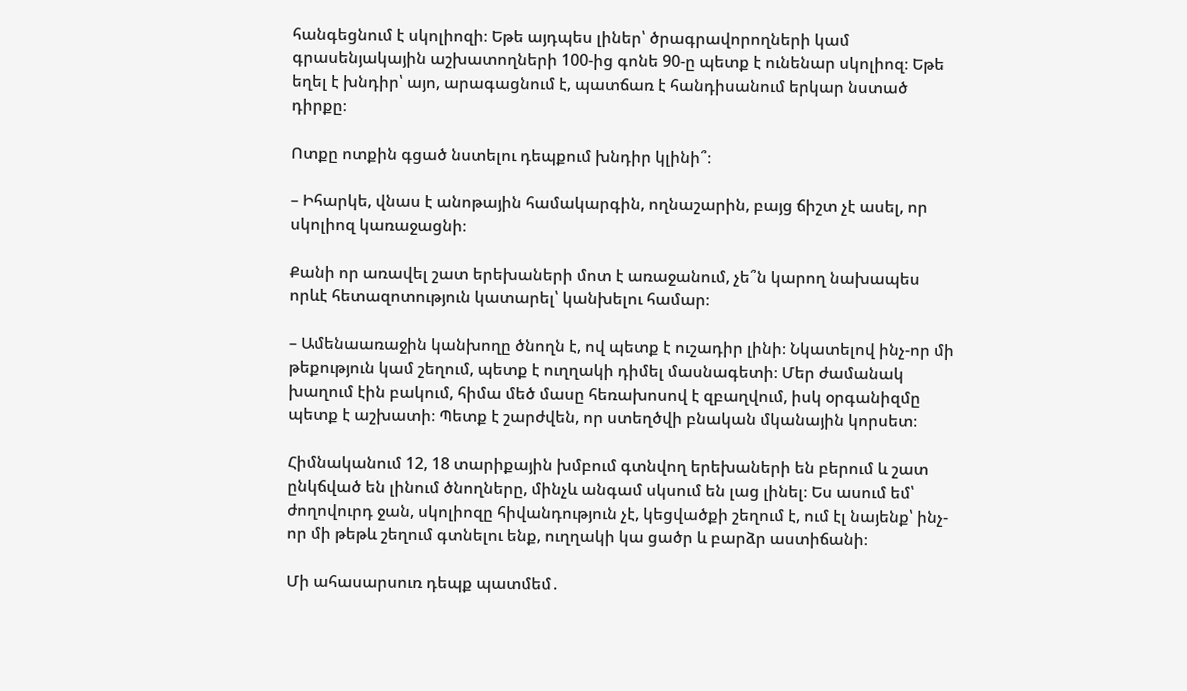հանգեցնում է սկոլիոզի։ Եթե այդպես լիներ՝ ծրագրավորողների կամ գրասենյակային աշխատողների 100-ից գոնե 90-ը պետք է ունենար սկոլիոզ։ Եթե եղել է խնդիր՝ այո, արագացնում է, պատճառ է հանդիսանում երկար նստած դիրքը։

Ոտքը ոտքին գցած նստելու դեպքում խնդիր կլինի՞։

– Իհարկե, վնաս է անոթային համակարգին, ողնաշարին, բայց ճիշտ չէ ասել, որ սկոլիոզ կառաջացնի։

Քանի որ առավել շատ երեխաների մոտ է առաջանում, չե՞ն կարող նախապես որևէ հետազոտություն կատարել՝ կանխելու համար։

– Ամենաառաջին կանխողը ծնողն է, ով պետք է ուշադիր լինի։ Նկատելով ինչ-որ մի թեքություն կամ շեղում, պետք է ուղղակի դիմել մասնագետի։ Մեր ժամանակ խաղում էին բակում, հիմա մեծ մասը հեռախոսով է զբաղվում, իսկ օրգանիզմը պետք է աշխատի։ Պետք է շարժվեն, որ ստեղծվի բնական մկանային կորսետ։

Հիմնականում 12, 18 տարիքային խմբում գտնվող երեխաների են բերում և շատ ընկճված են լինում ծնողները, մինչև անգամ սկսում են լաց լինել։ Ես ասում եմ՝ ժողովուրդ ջան, սկոլիոզը հիվանդություն չէ, կեցվածքի շեղում է, ում էլ նայենք՝ ինչ-որ մի թեթև շեղում գտնելու ենք, ուղղակի կա ցածր և բարձր աստիճանի։

Մի ահասարսուռ դեպք պատմեմ․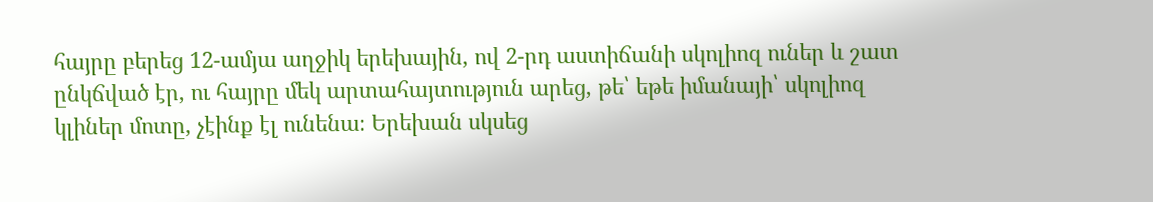հայրը բերեց 12-ամյա աղջիկ երեխային, ով 2-րդ աստիճանի սկոլիոզ ուներ և շատ ընկճված էր, ու հայրը մեկ արտահայտություն արեց, թե՝ եթե իմանայի՝ սկոլիոզ կլիներ մոտը, չէինք էլ ունենա։ Երեխան սկսեց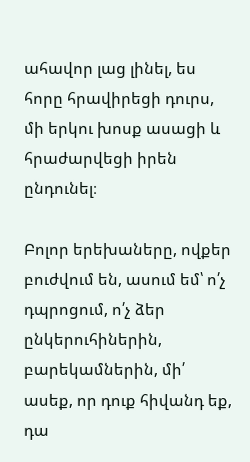ահավոր լաց լինել, ես հորը հրավիրեցի դուրս, մի երկու խոսք ասացի և հրաժարվեցի իրեն ընդունել։

Բոլոր երեխաները, ովքեր բուժվում են, ասում եմ՝ ո՛չ դպրոցում, ո՛չ ձեր ընկերուհիներին, բարեկամներին, մի՛ ասեք, որ դուք հիվանդ եք, դա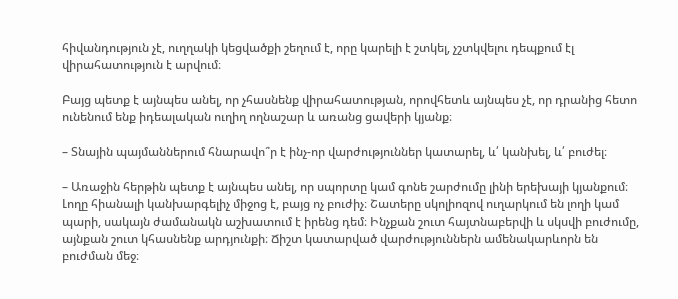հիվանդություն չէ, ուղղակի կեցվածքի շեղում է, որը կարելի է շտկել, չշտկվելու դեպքում էլ վիրահատություն է արվում։

Բայց պետք է այնպես անել, որ չհասնենք վիրահատության, որովհետև այնպես չէ, որ դրանից հետո ունենում ենք իդեալական ուղիղ ողնաշար և առանց ցավերի կյանք։

– Տնային պայմաններում հնարավո՞ր է ինչ-որ վարժություններ կատարել, և՛ կանխել, և՛ բուժել։

– Առաջին հերթին պետք է այնպես անել, որ սպորտը կամ գոնե շարժումը լինի երեխայի կյանքում։ Լողը հիանալի կանխարգելիչ միջոց է, բայց ոչ բուժիչ։ Շատերը սկոլիոզով ուղարկում են լողի կամ պարի, սակայն ժամանակն աշխատում է իրենց դեմ։ Ինչքան շուտ հայտնաբերվի և սկսվի բուժումը, այնքան շուտ կհասնենք արդյունքի։ Ճիշտ կատարված վարժություններն ամենակարևորն են բուժման մեջ։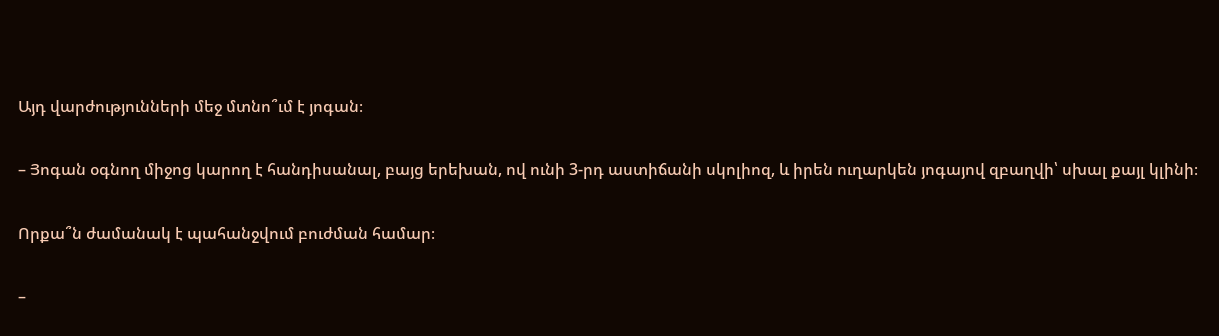Այդ վարժությունների մեջ մտնո՞ւմ է յոգան։

– Յոգան օգնող միջոց կարող է հանդիսանալ, բայց երեխան, ով ունի 3-րդ աստիճանի սկոլիոզ, և իրեն ուղարկեն յոգայով զբաղվի՝ սխալ քայլ կլինի։

Որքա՞ն ժամանակ է պահանջվում բուժման համար։

–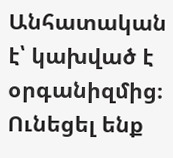Անհատական է՝ կախված է օրգանիզմից։ Ունեցել ենք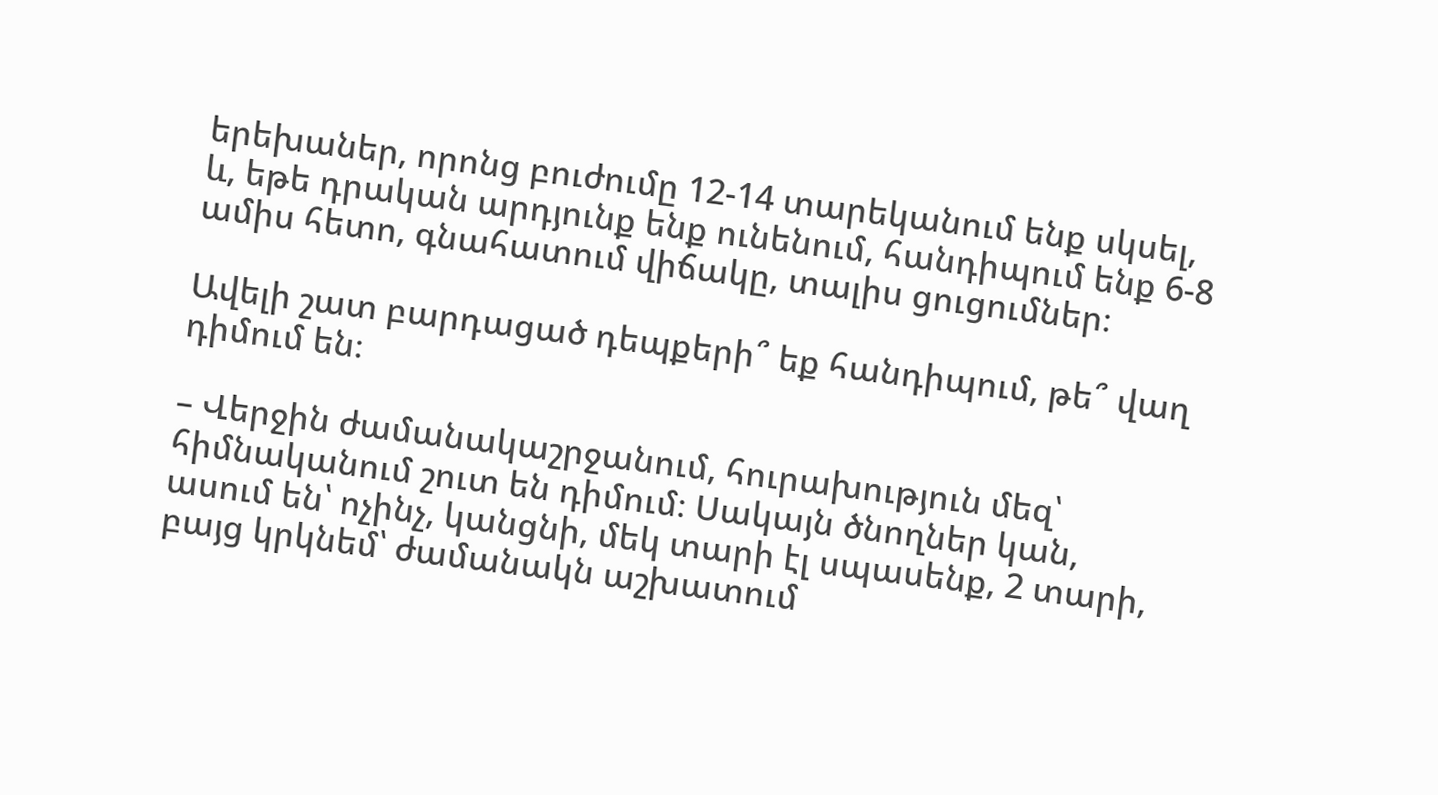երեխաներ, որոնց բուժումը 12-14 տարեկանում ենք սկսել, և, եթե դրական արդյունք ենք ունենում, հանդիպում ենք 6-8 ամիս հետո, գնահատում վիճակը, տալիս ցուցումներ։

Ավելի շատ բարդացած դեպքերի՞ եք հանդիպում, թե՞ վաղ դիմում են։

– Վերջին ժամանակաշրջանում, հուրախություն մեզ՝ հիմնականում շուտ են դիմում։ Սակայն ծնողներ կան, ասում են՝ ոչինչ, կանցնի, մեկ տարի էլ սպասենք, 2 տարի, բայց կրկնեմ՝ ժամանակն աշխատում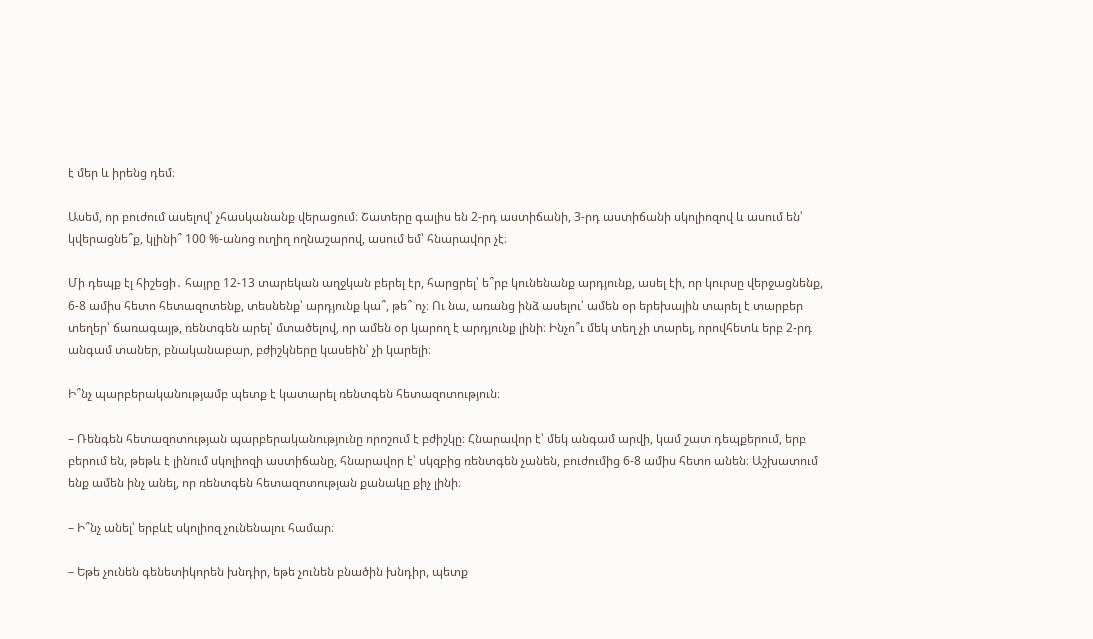է մեր և իրենց դեմ։

Ասեմ, որ բուժում ասելով՝ չհասկանանք վերացում։ Շատերը գալիս են 2-րդ աստիճանի, 3-րդ աստիճանի սկոլիոզով և ասում են՝ կվերացնե՞ք, կլինի՞ 100 %-անոց ուղիղ ողնաշարով, ասում եմ՝ հնարավոր չէ։

Մի դեպք էլ հիշեցի․ հայրը 12-13 տարեկան աղջկան բերել էր, հարցրել՝ ե՞րբ կունենանք արդյունք, ասել էի, որ կուրսը վերջացնենք, 6-8 ամիս հետո հետազոտենք, տեսնենք՝ արդյունք կա՞, թե՞ ոչ։ Ու նա, առանց ինձ ասելու՝ ամեն օր երեխային տարել է տարբեր տեղեր՝ ճառագայթ, ռենտգեն արել՝ մտածելով, որ ամեն օր կարող է արդյունք լինի։ Ինչո՞ւ մեկ տեղ չի տարել, որովհետև երբ 2-րդ անգամ տաներ, բնականաբար, բժիշկները կասեին՝ չի կարելի։

Ի՞նչ պարբերականությամբ պետք է կատարել ռենտգեն հետազոտություն։

– Ռենգեն հետազոտության պարբերականությունը որոշում է բժիշկը։ Հնարավոր է՝ մեկ անգամ արվի, կամ շատ դեպքերում, երբ բերում են, թեթև է լինում սկոլիոզի աստիճանը, հնարավոր է՝ սկզբից ռենտգեն չանեն, բուժումից 6-8 ամիս հետո անեն։ Աշխատում ենք ամեն ինչ անել, որ ռենտգեն հետազոտության քանակը քիչ լինի։

– Ի՞նչ անել՝ երբևէ սկոլիոզ չունենալու համար։

– Եթե չունեն գենետիկորեն խնդիր, եթե չունեն բնածին խնդիր, պետք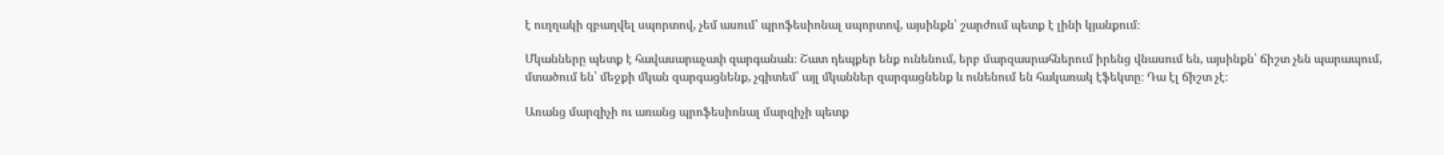է ուղղակի զբաղվել սպորտով, չեմ ասում՝ պրոֆեսիոնալ սպորտով, այսինքն՝ շարժում պետք է լինի կյանքում։

Մկանները պետք է հավասարաչափ զարգանան։ Շատ դեպքեր ենք ունենում, երբ մարզասրահներում իրենց վնասում են, այսինքն՝ ճիշտ չեն պարապում, մտածում են՝ մեջքի մկան զարգացնենք, չգիտեմ՝ այլ մկաններ զարգացնենք և ունենում են հակառակ էֆեկտը։ Դա էլ ճիշտ չէ։

Առանց մարզիչի ու առանց պրոֆեսիոնալ մարզիչի պետք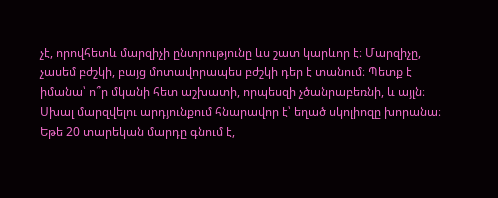չէ, որովհետև մարզիչի ընտրությունը ևս շատ կարևոր է։ Մարզիչը, չասեմ բժշկի, բայց մոտավորապես բժշկի դեր է տանում։ Պետք է իմանա՝ ո՞ր մկանի հետ աշխատի, որպեսզի չծանրաբեռնի, և այլն։ Սխալ մարզվելու արդյունքում հնարավոր է՝ եղած սկոլիոզը խորանա։ Եթե 20 տարեկան մարդը գնում է,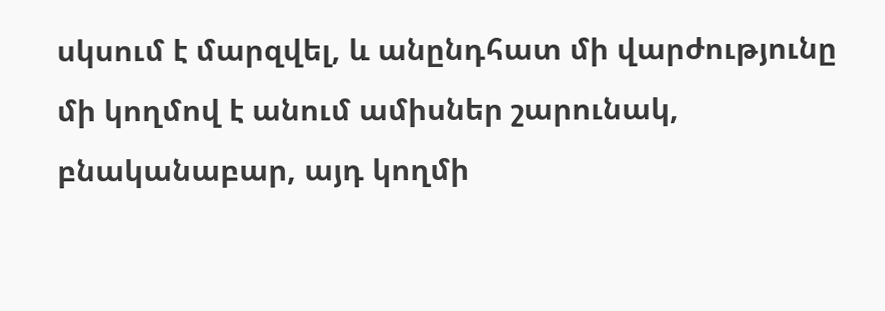սկսում է մարզվել, և անընդհատ մի վարժությունը մի կողմով է անում ամիսներ շարունակ, բնականաբար, այդ կողմի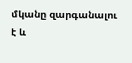մկանը զարգանալու է և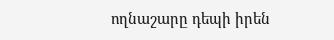ողնաշարը դեպի իրեն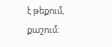է թեքում, քաշում։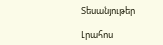Տեսանյութեր

Լրահոս